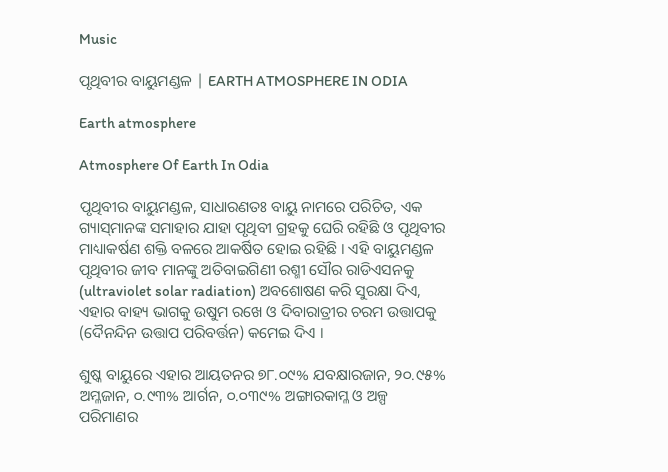Music

ପୃଥିବୀର ବାୟୁମଣ୍ଡଳ | EARTH ATMOSPHERE IN ODIA

Earth atmosphere

Atmosphere Of Earth In Odia

ପୃଥିବୀର ବାୟୁମଣ୍ଡଳ, ସାଧାରଣତଃ ବାୟୁ ନାମରେ ପରିଚିତ, ଏକ ଗ୍ୟାସ୍‌ମାନଙ୍କ ସମାହାର ଯାହା ପୃଥିବୀ ଗ୍ରହକୁ ଘେରି ରହିଛି ଓ ପୃଥିବୀର ମାଧ୍ୟାକର୍ଷଣ ଶକ୍ତି ବଳରେ ଆକର୍ଷିତ ହୋଇ ରହିଛି । ଏହି ବାୟୁମଣ୍ଡଳ ପୃଥିବୀର ଜୀବ ମାନଙ୍କୁ ଅତିବାଇଗିଣୀ ରଶ୍ମୀ ସୌର ରାଡିଏସନ‌କୁ (ultraviolet solar radiation) ଅବଶୋଷଣ କରି ସୁରକ୍ଷା ଦିଏ, ଏହାର ବାହ୍ୟ ଭାଗକୁ ଉଷୁମ ରଖେ ଓ ଦିବାରାତ୍ରୀର ଚରମ ଉତ୍ତାପକୁ (ଦୈନନ୍ଦିନ ଉତ୍ତାପ ପରିବର୍ତ୍ତନ) କମେଇ ଦିଏ ।

ଶୁଷ୍କ ବାୟୁରେ ଏହାର ଆୟତନର ୭୮.୦୯% ଯବକ୍ଷାରଜାନ, ୨୦.୯୫% ଅମ୍ଳଜାନ, ୦.୯୩% ଆର୍ଗନ, ୦.୦୩୯% ଅଙ୍ଗାରକାମ୍ଳ ଓ ଅଳ୍ପ ପରିମାଣର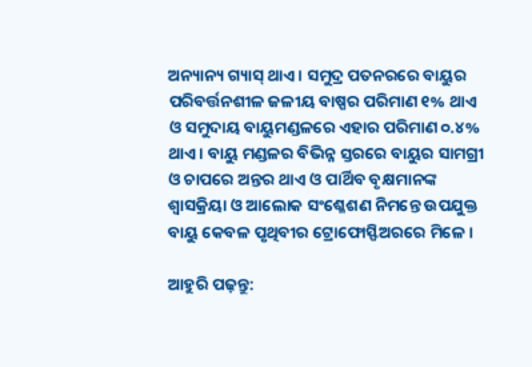ଅନ୍ୟାନ୍ୟ ଗ୍ୟାସ୍ ଥାଏ । ସମୁଦ୍ର ପତନରରେ ବାୟୁର ପରିବର୍ତ୍ତନଶୀଳ ଜଳୀୟ ବାଷ୍ପର ପରିମାଣ ୧% ଥାଏ ଓ ସମୁଦାୟ ବାୟୁମଣ୍ଡଳରେ ଏହାର ପରିମାଣ ୦.୪% ଥାଏ । ବାୟୁ ମଣ୍ଡଳର ବିଭିନ୍ନ ସ୍ତରରେ ବାୟୁର ସାମଗ୍ରୀ ଓ ଚାପରେ ଅନ୍ତର ଥାଏ ଓ ପାର୍ଥିବ ବୃକ୍ଷମାନଙ୍କ ଶ୍ୱାସକ୍ରିୟା ଓ ଆଲୋକ ସଂଶ୍ଳେଶଣ ନିମନ୍ତେ ଉପ‌ଯୁକ୍ତ ବାୟୁ କେବଳ ପୃଥିବୀର ଟ୍ରୋଫୋସ୍ଫିଅରରେ ମିଳେ ।

ଆହୁରି ପଢ଼ନ୍ତୁ: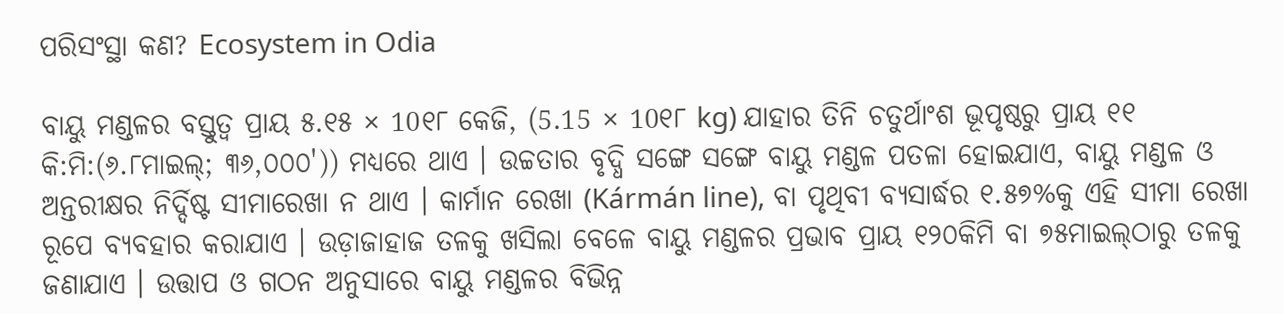ପରିସଂସ୍ଥା କଣ? Ecosystem in Odia

ବାୟୁ ମଣ୍ଡଳର ବସ୍ତୁତ୍ୱ ପ୍ରାୟ ୫.୧୫ × 10୧୮ କେଜି, (5.15 × 10୧୮ kg) ଯାହାର ତିନି ଚତୁର୍ଥାଂଶ ଭୂପୃଷ୍ଠରୁ ପ୍ରାୟ ୧୧ କି:ମି:(୬.୮ମାଇଲ୍; ୩୬,୦୦୦')) ମଧ୍ୟରେ ଥାଏ । ଉଚ୍ଚତାର ବୃଦ୍ଧି ସଙ୍ଗେ ସଙ୍ଗେ ବାୟୁ ମଣ୍ଡଳ ପତଳା ହୋଇଯାଏ, ବାୟୁ ମଣ୍ଡଳ ଓ ଅନ୍ତରୀକ୍ଷର ନିର୍ଦ୍ଦିଷ୍ଟ ସୀମାରେଖା ନ ଥାଏ । କାର୍ମାନ ରେଖା (Kármán line), ବା ପୃଥିବୀ ବ୍ୟସାର୍ଦ୍ଧର ୧.୫୭%କୁ ଏହି ସୀମା ରେଖା ରୂପେ ବ୍ୟବ‌ହାର କରାଯାଏ । ଉଡ଼ାଜାହାଜ ତଳକୁ ଖସିଲା ବେଳେ ବାୟୁ ମଣ୍ଡଳର ପ୍ରଭାବ ପ୍ରାୟ ୧୨୦କିମି ବା ୭୫ମାଇଲ୍‌ଠାରୁ ତଳକୁ ଜଣାଯାଏ । ଉତ୍ତାପ ଓ ଗଠନ ଅନୁସାରେ ବାୟୁ ମଣ୍ଡଳର ବିଭିନ୍ନ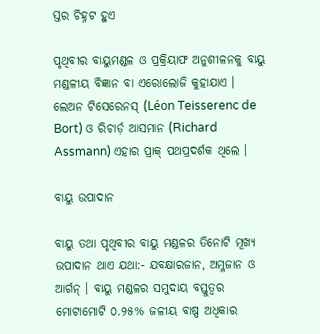ସ୍ତର ଚିହ୍ନଟ ହୁଏ

ପୃଥିବୀର ବାୟୁମଣ୍ଡଳ ଓ ପ୍ରକ୍ରିୟାଫ ଅନୁଶୀଳନ‌କୁ ବାୟୁ ମଣ୍ଡଳୀୟ ବିଜ୍ଞାନ ବା ଏରୋଲୋଜି କୁହାଯାଏ । ଲେଅନ ଟିସେରେନସ୍ (Léon Teisserenc de Bort) ଓ ରିଚାର୍ଡ଼ ଆସମାନ (Richard Assmann) ଏହାର ପ୍ରାକ୍ ପଥପ୍ରଦର୍ଶକ ଥିଲେ ।

ବାୟୁ ଉପାଦାନ

ବାୟୁ ତ‌ଥା ପୃଥିବୀର ବାୟୁ ମଣ୍ଡଳର ତିନୋଟି ମୂଖ୍ୟ ଉପାଦାନ ଥାଏ ଯଥା:- ଯବକ୍ଷାରଜାନ, ଅମ୍ଳଜାନ ଓ ଆର୍ଗନ୍ । ବାୟୁ ମଣ୍ଡଳର ସମୁଦାୟ ବସ୍ତୁତ୍ୱର ମୋଟାମୋଟି ୦.୨୫% ଜଳୀୟ ବାଷ୍ପ ଅଧିକାର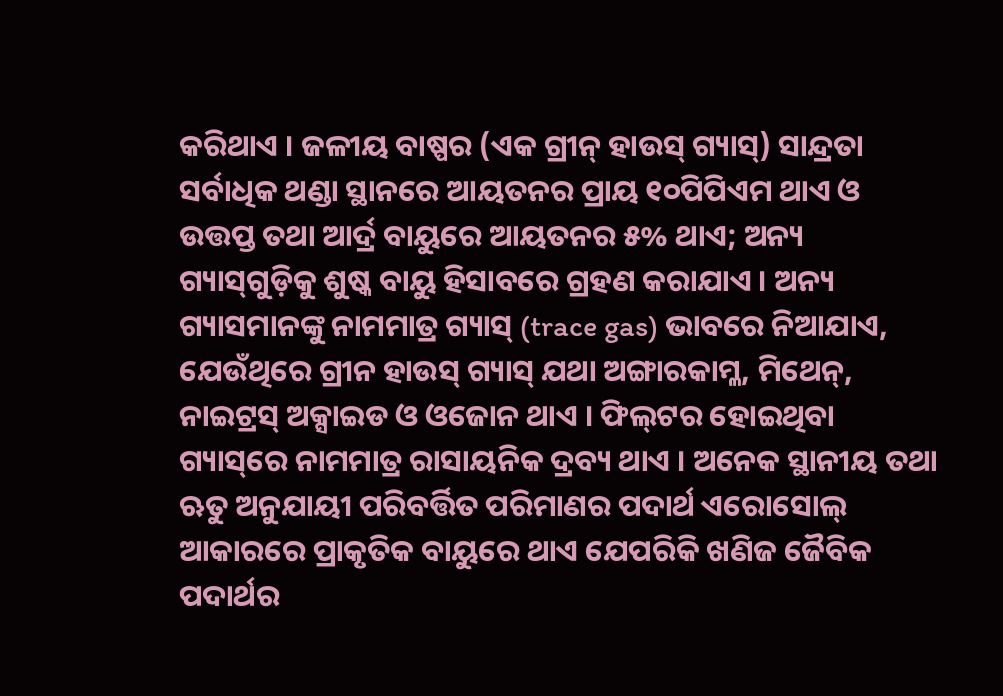କରିଥାଏ । ଜଳୀୟ ବାଷ୍ପର (ଏକ ଗ୍ରୀନ୍ ହାଉସ୍ ଗ୍ୟାସ୍) ସାନ୍ଦ୍ରତା ସର୍ବାଧିକ ଥଣ୍ଡା ସ୍ଥାନରେ ଆୟତନର ପ୍ରାୟ ୧୦ପିପିଏମ ଥାଏ ଓ ଉତ୍ତପ୍ତ ତ‌ଥା ଆର୍ଦ୍ର ବାୟୁରେ ଆୟତନର ୫% ଥାଏ; ଅନ୍ୟ ଗ୍ୟାସ୍‌ଗୁଡ଼ିକୁ ଶୁଷ୍କ ବାୟୁ ହିସାବରେ ଗ୍ରହଣ କରାଯାଏ । ଅନ୍ୟ ଗ୍ୟାସମାନଙ୍କୁ ନାମମାତ୍ର ଗ୍ୟାସ୍ (trace gas) ଭାବରେ ନିଆଯାଏ, ଯେଉଁଥିରେ ଗ୍ରୀନ ହାଉସ୍ ଗ୍ୟାସ୍ ଯଥା ଅଙ୍ଗାରକାମ୍ଳ, ମିଥେନ୍, ନାଇଟ୍ରସ୍ ଅକ୍ସାଇଡ ଓ ଓଜୋନ ଥାଏ । ଫିଲ୍‌ଟର ହୋଇଥିବା ଗ୍ୟାସ୍‌ରେ ନାମମାତ୍ର ରାସାୟନିକ ଦ୍ରବ୍ୟ ଥାଏ । ଅନେକ ସ୍ଥାନୀୟ ତ‌ଥା ଋତୁ ଅନୁଯାୟୀ ପରିବର୍ତ୍ତିତ ପରିମାଣର ପଦାର୍ଥ ଏରୋସୋଲ୍‌ ଆକାରରେ ପ୍ରାକୃତିକ ବାୟୁରେ ଥାଏ ଯେପରିକି ଖଣିଜ ଜୈବିକ ପଦାର୍ଥର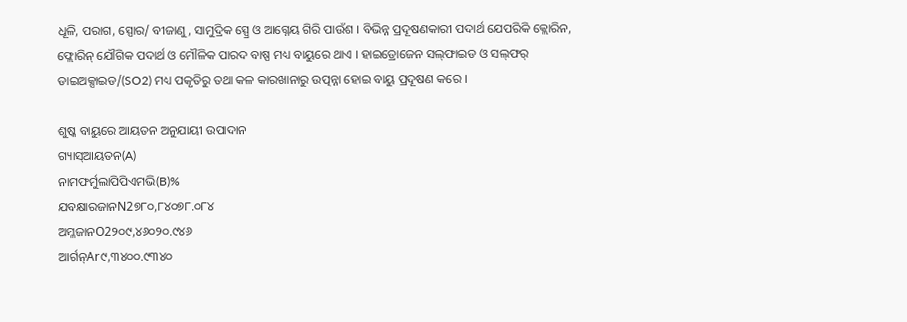ଧୂଳି, ପରାଗ, ସ୍ପୋର/ ବୀଜାଣୁ, ସାମୁଦ୍ରିକ ସ୍ପ୍ରେ ଓ ଆଗ୍ନେୟ ଗିରି ପାଉଁଶ । ବିଭିନ୍ନ ପ୍ରଦୂଷଣକାରୀ ପଦାର୍ଥ ଯେପରିକି କ୍ଲୋରିନ, ଫ୍ଲୋରିନ୍ ଯୌଗିକ ପଦାର୍ଥ ଓ ମୌଳିକ ପାରଦ ବାଷ୍ପ ମଧ୍ୟ ବାୟୁରେ ଥାଏ । ହାଇଡ୍ରୋଜେନ ସଲ୍‌ଫାଇଡ ଓ ସଲ୍‌ଫର୍ ଡାଇଅକ୍ସାଇଡ/(SO2) ମଧ୍ୟ ପକୃତିରୁ ତ‌ଥା କଳ କାରଖାନାରୁ ଉତ୍ପନ୍ନା ହୋଇ ବାୟୁ ପ୍ରଦୂଷଣ କରେ ।

ଶୁଷ୍କ ବାୟୁରେ ଆୟତନ ଅନୁଯାୟୀ ଉପାଦାନ
ଗ୍ୟାସ୍ଆୟତନ(A)
ନାମଫର୍ମୁଲାପିପିଏମ‌ଭି(B)%
ଯବକ୍ଷାରଜାନN2୭୮୦,୮୪୦୭୮.୦୮୪
ଅମ୍ଳଜାନO2୨୦୯,୪୬୦୨୦.୯୪୬
ଆର୍ଗନ୍Ar୯,୩୪୦୦.୯୩୪୦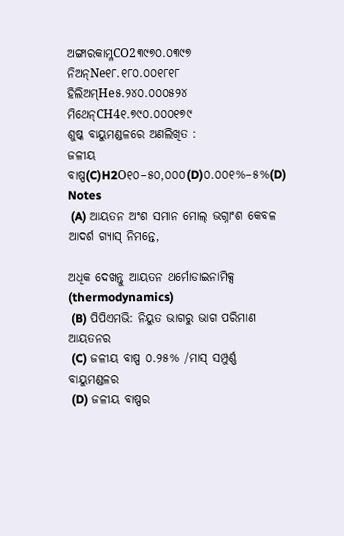ଅଙ୍ଗାରକାମ୍ଳCO2୩୯୭୦.୦୩୯୭
ନିଅନ୍Ne୧୮.୧୮୦.୦୦୧୮୧୮
ହିଲିଅମ୍He୫.୨୪୦.୦୦୦୫୨୪
ମିଥେନ୍CH4୧.୭୯୦.୦୦୦୧୭୯
ଶୁଷ୍କ ବାୟୁମଣ୍ଡଳରେ ଅଣଲିଖିତ :
ଜଳୀୟ ବାଷ୍ପ(C)H2O୧୦–୫୦,୦୦୦(D)୦.୦୦୧%–୫%(D)
Notes
 (A) ଆୟତନ ଅଂଶ ସମାନ ମୋଲ୍ ଭଗ୍ନାଂଶ କେବଳ ଆଦର୍ଶ ଗ୍ୟାସ୍ ନିମନ୍ତେ,

ଅଧିକ ଦେଖନ୍ତୁ ଆୟତନ ଥର୍ମୋଡାଇନାମିକ୍ସ (thermodynamics)
 (B) ପିପିଏମ‌ଭି: ନିୟୁତ ଭାଗରୁ ଭାଗ ପରିମାଣ ଆୟତନର
 (C) ଜଳୀୟ ବାଷ୍ପ ୦.୨୫% /ମାସ୍‌ ସମ୍ପୁର୍ଣ୍ଣ ବାୟୁମଣ୍ଡଳର
 (D) ଜଳୀୟ ବାଷ୍ପର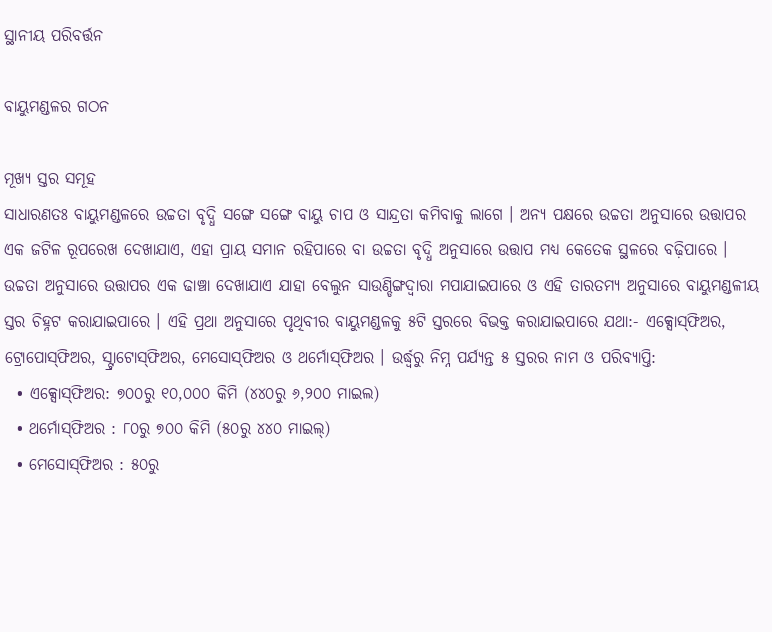ସ୍ଥାନୀୟ ପରିବର୍ତ୍ତନ

ବାୟୁମଣ୍ଡଳର ଗଠନ

ମୂଖ୍ୟ ସ୍ତର ସମୂହ
ସାଧାରଣତଃ ବାୟୁମଣ୍ଡଳରେ ଉଚ୍ଚତା ବୃଦ୍ଧି ସଙ୍ଗେ ସଙ୍ଗେ ବାୟୁ ଚାପ ଓ ସାନ୍ଦ୍ରତା କମିବାକୁ ଲାଗେ । ଅନ୍ୟ ପକ୍ଷରେ ଉଚ୍ଚତା ଅନୁସାରେ ଉତ୍ତାପର ଏକ ଜଟିଳ ରୂପରେଖ ଦେଖାଯାଏ, ଏହା ପ୍ରାୟ ସମାନ ରହିପାରେ ବା ଉଚ୍ଚତା ବୃଦ୍ଧି ଅନୁସାରେ ଉତ୍ତାପ ମଧ୍ୟ କେତେକ ସ୍ଥଳରେ ବଢ଼ିପାରେ । ଉଚ୍ଚତା ଅନୁସାରେ ଉତ୍ତାପର ଏକ ଢାଞ୍ଚା ଦେଖାଯାଏ ଯାହା ବେଲୁନ ସାଉଣ୍ଡିଙ୍ଗଦ୍ୱାରା ମ‌ପାଯାଇପାରେ ଓ ଏହି ତାରତମ୍ୟ ଅନୁସାରେ ବାୟୁମଣ୍ଡଳୀୟ ସ୍ତର ଚିହ୍ନଟ କରାଯାଇପାରେ । ଏହି ପ୍ରଥା ଅନୁସାରେ ପୃଥିବୀର ବାୟୁମଣ୍ଡଳକୁ ୫ଟି ସ୍ତରରେ ବିଭକ୍ତ କରାଯାଇପାରେ ଯଥା:- ଏକ୍ସୋସ୍‌ଫିଅର, ଟ୍ରୋପୋସ୍‌ଫିଅର, ସ୍ଟ୍ରାଟୋସ୍‌ଫିଅର, ମେସୋସ‌୍‌ଫିଅର ଓ ଥର୍ମୋସ୍‌ଫିଅର । ଉର୍ଦ୍ଧ୍ୱରୁ ନିମ୍ନ ପର୍ଯ୍ୟନ୍ତ ୫ ସ୍ତରର ନାମ ଓ ପରିବ୍ୟାପ୍ତି:
  • ଏକ୍ସୋସ୍‌ଫିଅର: ୭୦୦ରୁ ୧୦,୦୦୦ କିମି (୪୪୦ରୁ ୬,୨୦୦ ମାଇଲ)
  • ଥର୍ମୋସ୍‌ଫିଅର : ୮୦ରୁ ୭୦୦ କିମି (୫୦ରୁ ୪୪୦ ମାଇଲ୍)
  • ମେସୋସ‌୍‌ଫିଅର : ୫୦ରୁ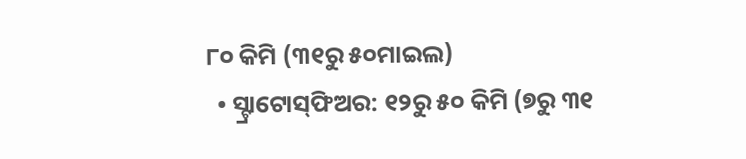୮୦ କିମି (୩୧ରୁ ୫୦ମାଇଲ)
  • ସ୍ଟ୍ରାଟୋସ୍‌ଫିଅର: ୧୨ରୁ ୫୦ କିମି (୭ରୁ ୩୧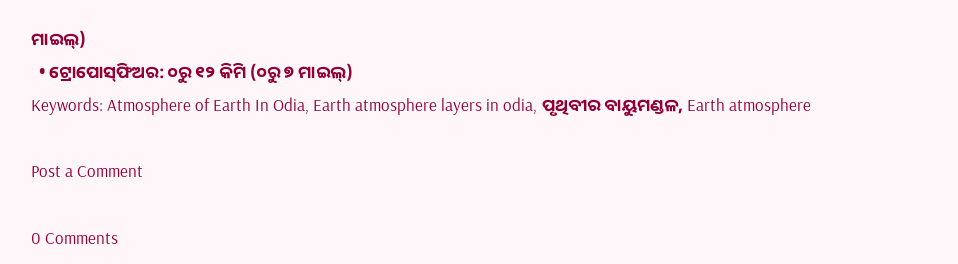ମାଇଲ୍)
  • ଟ୍ରୋପୋସ୍‌ଫିଅର: ୦ରୁ ୧୨ କିମି (୦ରୁ ୭ ମାଇଲ୍)
Keywords: Atmosphere of Earth In Odia, Earth atmosphere layers in odia, ପୃଥିବୀର ବାୟୁମଣ୍ଡଳ, Earth atmosphere

Post a Comment

0 Comments